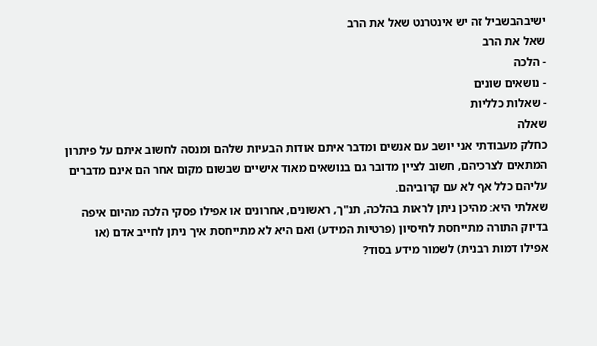ישיבהבשביל זה יש אינטרנט שאל את הרב
שאל את הרב
- הלכה
- נושאים שונים
- שאלות כלליות
שאלה
כחלק מעבודתי אני יושב עם אנשים ומדבר איתם אודות הבעיות שלהם ומנסה לחשוב איתם על פיתרון המתאים לצרכיהם, חשוב לציין מדובר גם בנושאים מאוד אישיים שבשום מקום אחר הם אינם מדברים עליהם כלל אף לא עם קרוביהם.
שאלתי היא: מהיכן ניתן לראות בהלכה, תנ"ך, ראשונים, אחרונים או אפילו פסקי הלכה מהיום איפה בדיוק התורה מתייחסת לחיסיון (פרטיות המידע) ואם היא לא מתייחסת איך ניתן לחייב אדם (או אפילו דמות רבנית) לשמור מידע בסוד?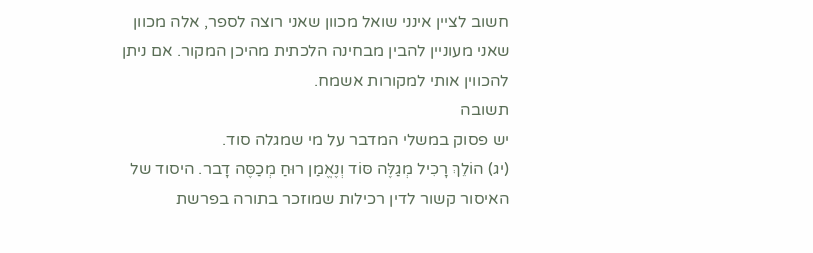חשוב לציין אינני שואל מכוון שאני רוצה לספר, אלה מכוון שאני מעוניין להבין מבחינה הלכתית מהיכן המקור. אם ניתן להכווין אותי למקורות אשמח.
תשובה
יש פסוק במשלי המדבר על מי שמגלה סוד.
(יג) הוֹלֵךְ רָכִיל מְגַלֶּה סּוֹד וְנֶאֱמַן רוּחַ מְכַסֶּה דָבר. היסוד של האיסור קשור לדין רכילות שמוזכר בתורה בפרשת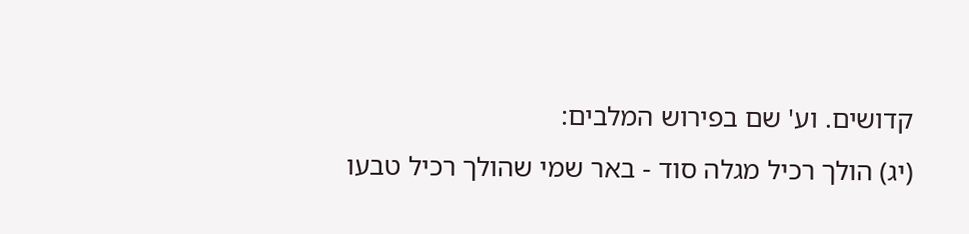קדושים. וע' שם בפירוש המלבים:
(יג) הולך רכיל מגלה סוד - באר שמי שהולך רכיל טבעו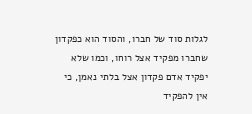לגלות סוד של חברו, והסוד הוא כפקדון שחברו מפקיד אצל רוחו, וכמו שלא יפקיד אדם פקדון אצל בלתי נאמן, כי אין להפקיד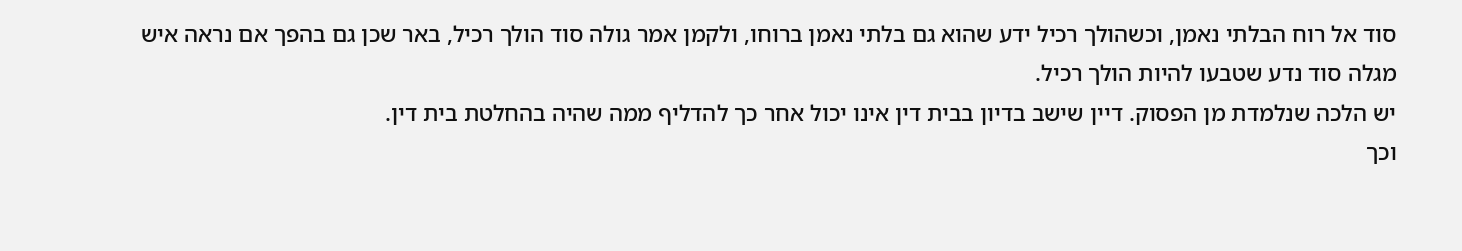סוד אל רוח הבלתי נאמן, וכשהולך רכיל ידע שהוא גם בלתי נאמן ברוחו, ולקמן אמר גולה סוד הולך רכיל, באר שכן גם בהפך אם נראה איש מגלה סוד נדע שטבעו להיות הולך רכיל.
יש הלכה שנלמדת מן הפסוק. דיין שישב בדיון בבית דין אינו יכול אחר כך להדליף ממה שהיה בהחלטת בית דין.
וכך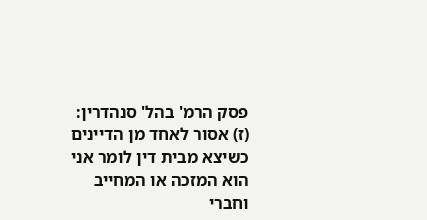פסק הרמ' בהל' סנהדרין:
(ז) אסור לאחד מן הדיינים כשיצא מבית דין לומר אני הוא המזכה או המחייב וחברי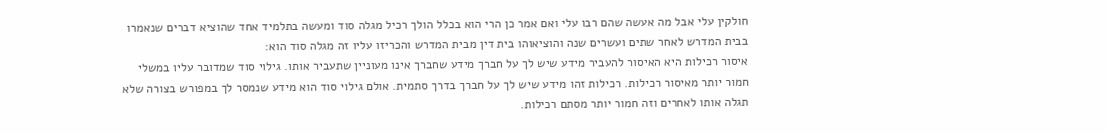חולקין עלי אבל מה אעשה שהם רבו עלי ואם אמר כן הרי הוא בכלל הולך רכיל מגלה סוד ומעשה בתלמיד אחד שהוציא דברים שנאמרו בבית המדרש לאחר שתים ועשרים שנה והוציאוהו בית דין מבית המדרש והכריזו עליו זה מגלה סוד הוא:
איסור רכילות היא האיסור להעביר מידע שיש לך על חברך מידע שחברך אינו מעוניין שתעביר אותו. גילוי סוד שמדובר עליו במשלי חמור יותר מאיסור רכילות. רכילות זהו מידע שיש לך על חברך בדרך סתמית. אולם גילוי סוד הוא מידע שנמסר לך במפורש בצורה שלא תגלה אותו לאחרים וזה חמור יותר מסתם רכילות.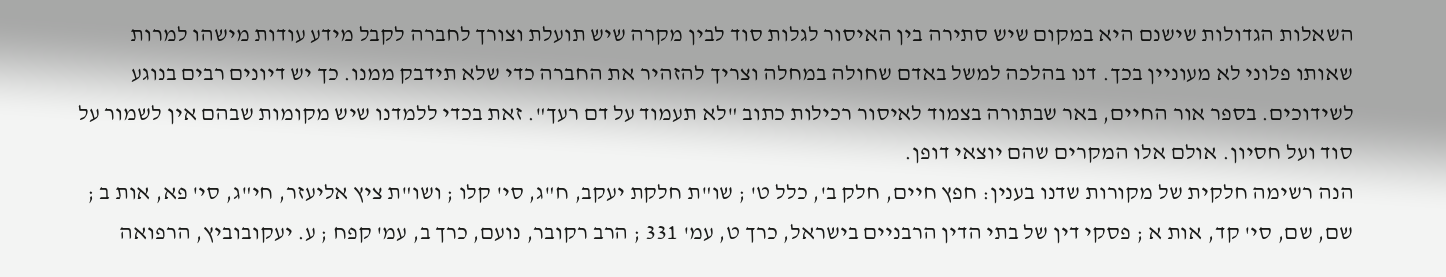השאלות הגדולות שישנם היא במקום שיש סתירה בין האיסור לגלות סוד לבין מקרה שיש תועלת וצורך לחברה לקבל מידע עודות מישהו למרות שאותו פלוני לא מעוניין בכך. דנו בהלכה למשל באדם שחולה במחלה וצריך להזהיר את החברה כדי שלא תידבק ממנו. כך יש דיונים רבים בנוגע לשידוכים. בספר אור החיים, באר שבתורה בצמוד לאיסור רכילות כתוב "לא תעמוד על דם רעך". זאת בכדי ללמדנו שיש מקומות שבהם אין לשמור על סוד ועל חסיון. אולם אלו המקרים שהם יוצאי דופן.
הנה רשימה חלקית של מקורות שדנו בענין: חפץ חיים, חלק ב', כלל ט' ; שו"ת חלקת יעקב, ח"ג, סי' קלו ; ושו"ת ציץ אליעזר, חי"ג, סי' פא, אות ב ; שם, שם, סי' קד, אות א ; פסקי דין של בתי הדין הרבניים בישראל, כרך ט, עמ' 331 ; הרב רקובר, נועם, כרך ב, עמ' קפח ; ע. יעקובוביץ, הרפואה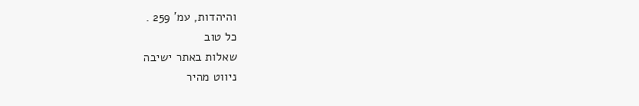והיהדות, עמ' 259 .
כל טוב
שאלות באתר ישיבה
ניווט מהיר